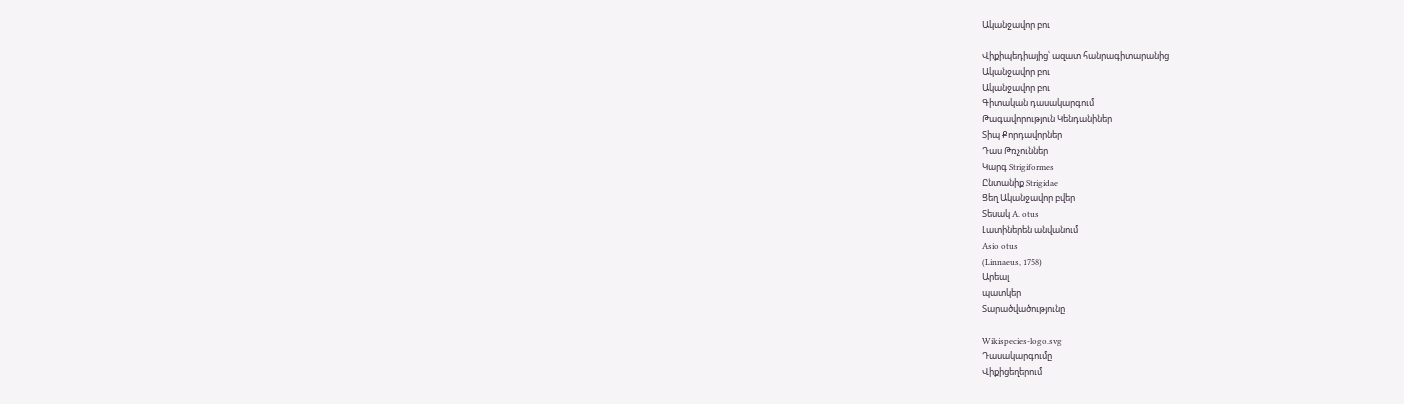Ականջավոր բու

Վիքիպեդիայից՝ ազատ հանրագիտարանից
Ականջավոր բու
Ականջավոր բու
Գիտական դասակարգում
Թագավորություն Կենդանիներ
Տիպ Քորդավորներ
Դաս Թռչուններ
Կարգ Strigiformes
Ընտանիք Strigidae
Ցեղ Ականջավոր բվեր
Տեսակ A. otus
Լատիներեն անվանում
Asio otus
(Linnaeus, 1758)
Արեալ
պատկեր
Տարածվածությունը

Wikispecies-logo.svg
Դասակարգումը
Վիքիցեղերում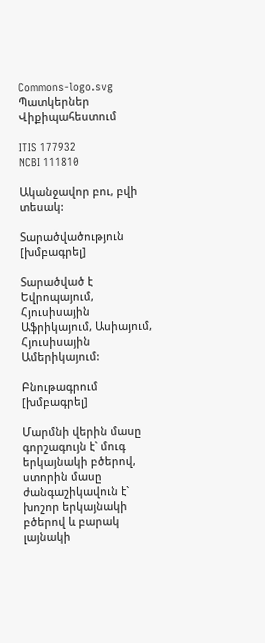Commons-logo.svg
Պատկերներ
Վիքիպահեստում

ITIS 177932
NCBI 111810

Ականջավոր բու, բվի տեսակ:

Տարածվածություն [խմբագրել]

Տարածված է Եվրոպայում, Հյուսիսային Աֆրիկայում, Ասիայում, Հյուսիսային Ամերիկայում:

Բնութագրում [խմբագրել]

Մարմնի վերին մասը գորշագույն է` մուգ երկայնակի բծերով, ստորին մասը ժանգաշիկավուն է` խոշոր երկայնակի բծերով և բարակ լայնակի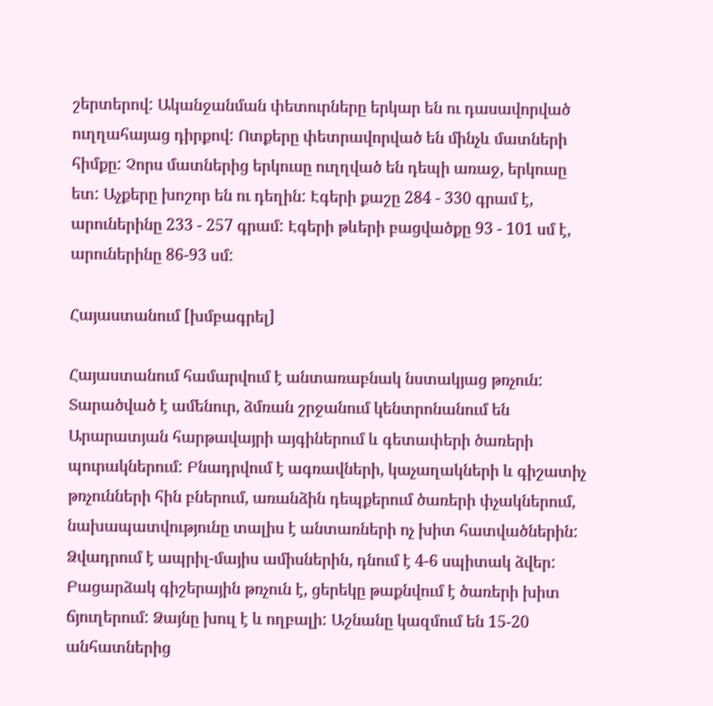շերտերով: Ականջանման փետուրները երկար են ու դասավորված ուղղահայաց դիրքով: Ոտքերը փետրավորված են մինչև մատների հիմքը: Չորս մատներից երկուսը ուղղված են դեպի առաջ, երկուսը ետ: Աչքերը խոշոր են ու դեղին: Էգերի քաշը 284 - 330 գրամ է, արուներինը 233 - 257 գրամ: Էգերի թևերի բացվածքը 93 - 101 սմ է, արուներինը 86-93 սմ:

Հայաստանում [խմբագրել]

Հայաստանում համարվում է անտառաբնակ նստակյաց թռչուն: Տարածված է ամենուր, ձմռան շրջանում կենտրոնանում են Արարատյան հարթավայրի այգիներում և գետափերի ծառերի պուրակներում: Բնադրվում է ագռավների, կաչաղակների և գիշատիչ թռչունների հին բներում, առանձին դեպքերում ծառերի փչակներում, նախապատվությունը տալիս է անտառների ոչ խիտ հատվածներին: Ձվադրում է ապրիլ-մայիս ամիսներին, դնում է 4-6 սպիտակ ձվեր: Բացարձակ գիշերային թռչուն է, ցերեկը թաքնվում է ծառերի խիտ ճյուղերում: Ձայնը խուլ է և ողբալի: Աշնանը կազմում են 15-20 անհատներից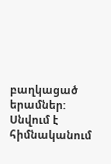բաղկացած երամներ: Սնվում է հիմնականում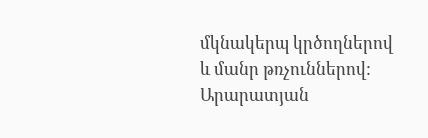մկնակերպ կրծողներով և մանր թռչուններով: Արարատյան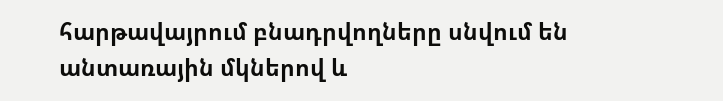հարթավայրում բնադրվողները սնվում են անտառային մկներով և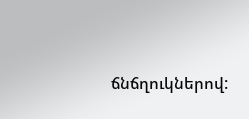ճնճղուկներով: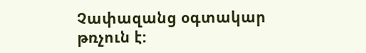Չափազանց օգտակար թռչուն է: